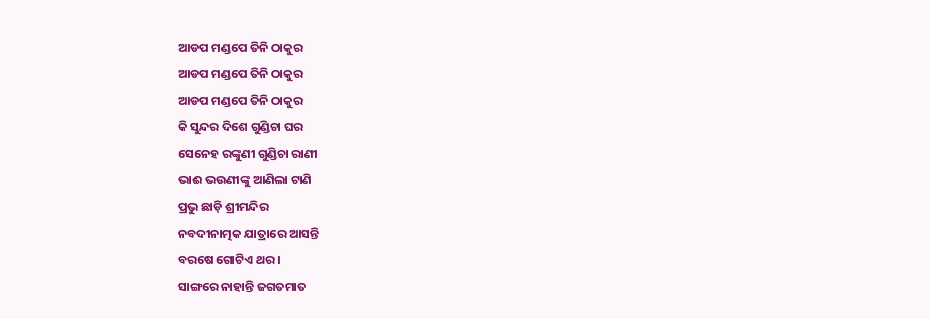ଆଡପ ମଣ୍ଡପେ ତିନି ଠାକୁର
ଆଡପ ମଣ୍ଡପେ ତିନି ଠାକୁର
ଆଡପ ମଣ୍ଡପେ ତିନି ଠାକୁର
କି ସୁନ୍ଦର ଦିଶେ ଗୁଣ୍ଡିଚା ଘର
ସେନେହ ରଙ୍କୁଣୀ ଗୁଣ୍ଡିଚା ରାଣୀ
ଭାଈ ଭଉଣୀଙ୍କୁ ଆଣିଲା ଟାଣି
ପ୍ରଭୁ ଛାଡ଼ି ଶ୍ରୀମନ୍ଦିର
ନବଦୀନାତ୍ମକ ଯାତ୍ରାରେ ଆସନ୍ତି
ବରଷେ ଗୋଟିଏ ଥର ।
ସାଙ୍ଗରେ ନାହାନ୍ତି ଜଗତମାତ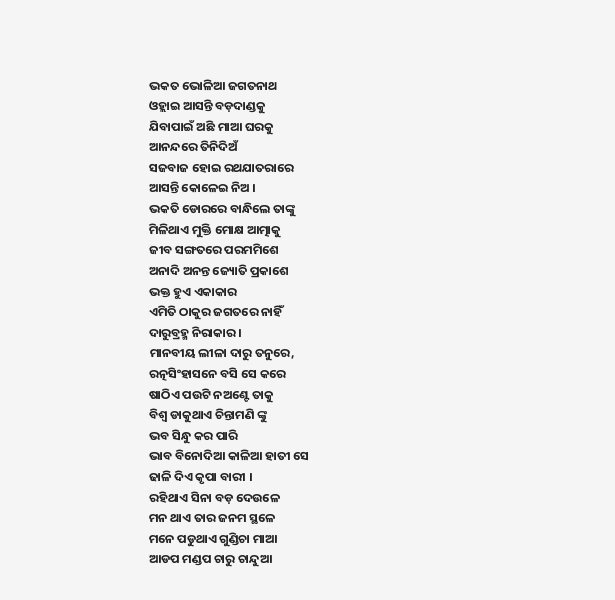ଭକତ ଭୋଳିଆ ଜଗତନାଥ
ଓହ୍ଲାଇ ଆସନ୍ତି ବଡ଼ଦାଣ୍ଡକୁ
ଯିବାପାଇଁ ଅଛି ମାଆ ଘରକୁ
ଆନନ୍ଦରେ ତିନିଦିଅଁ
ସଜବାଜ ହୋଇ ରଥଯାତରାରେ
ଆସନ୍ତି କୋଳେଇ ନିଅ ।
ଭକତି ଡୋରରେ ବାନ୍ଧିଲେ ତାଙ୍କୁ
ମିଳିଥାଏ ମୁକ୍ତି ମୋକ୍ଷ ଆତ୍ମାକୁ
ଜୀବ ସଙ୍ଗତରେ ପରମମିଶେ
ଅନାଦି ଅନନ୍ତ ଜ୍ୟୋତି ପ୍ରକାଶେ
ଭକ୍ତ ହୁଏ ଏକାକାର
ଏମିତି ଠାକୁର ଜଗତରେ ନାହିଁ
ଦାରୁବ୍ରହ୍ମ ନିରାକାର ।
ମାନବୀୟ ଲୀଳା ଦାରୁ ତନୁରେ,
ରତ୍ନସିଂହାସନେ ବସି ସେ କରେ
ଷାଠିଏ ପଉଟି ନଅଣ୍ଟେ ତାକୁ
ବିଶ୍ୱ ଡାକୁଥାଏ ଚିନ୍ତାମଣି ଙ୍କୁ
ଭବ ସିନ୍ଧୁ କର ପାରି
ଭାବ ବିନୋଦିଆ କାଳିଆ ହାତୀ ସେ
ଢାଳି ଦିଏ କୃପା ବାରୀ ।
ରହିଥାଏ ସିନା ବଡ଼ ଦେଉଳେ
ମନ ଥାଏ ତାର ଜନମ ସ୍ଥଳେ
ମନେ ପଡୁଥାଏ ଗୁଣ୍ଡିଚା ମାଆ
ଆଡପ ମଣ୍ଡପ ଚାରୁ ଚାନ୍ଦୁଆ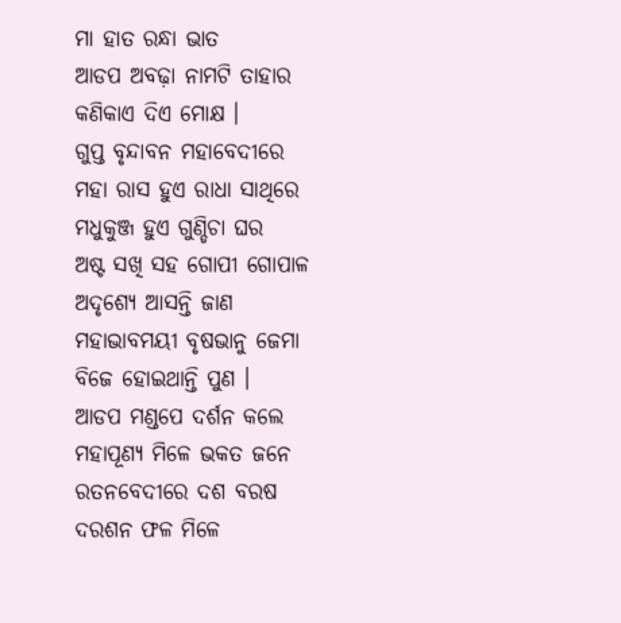ମା ହାତ ରନ୍ଧା ଭାତ
ଆଡପ ଅବଢ଼ା ନାମଟି ତାହାର
କଣିକାଏ ଦିଏ ମୋକ୍ଷ ।
ଗୁପ୍ତ ବୃନ୍ଦାବନ ମହାବେଦୀରେ
ମହା ରାସ ହୁଏ ରାଧା ସାଥିରେ
ମଧୁକୁଞ୍ଜ ହୁଏ ଗୁଣ୍ଡିଚା ଘର
ଅଷ୍ଟ ସଖି ସହ ଗୋପୀ ଗୋପାଳ
ଅଦୃଶ୍ୟେ ଆସନ୍ତି ଜାଣ
ମହାଭାବମୟୀ ବୃଷଭାନୁ ଜେମା
ବିଜେ ହୋଇଥାନ୍ତି ପୁଣ ।
ଆଡପ ମଣ୍ଡପେ ଦର୍ଶନ କଲେ
ମହାପୂଣ୍ୟ ମିଳେ ଭକତ ଜନେ
ରତନବେଦୀରେ ଦଶ ବରଷ
ଦରଶନ ଫଳ ମିଳେ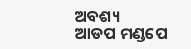ଅବଶ୍ୟ
ଆଡପ ମଣ୍ଡପେ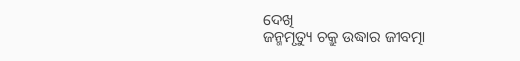ଦେଖି
ଜନ୍ମମୃତ୍ୟୁ ଚକ୍ରୁ ଉଦ୍ଧାର ଜୀବତ୍ମା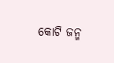କୋଟି ଜନ୍ମ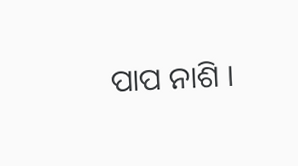ପାପ ନାଶି ।